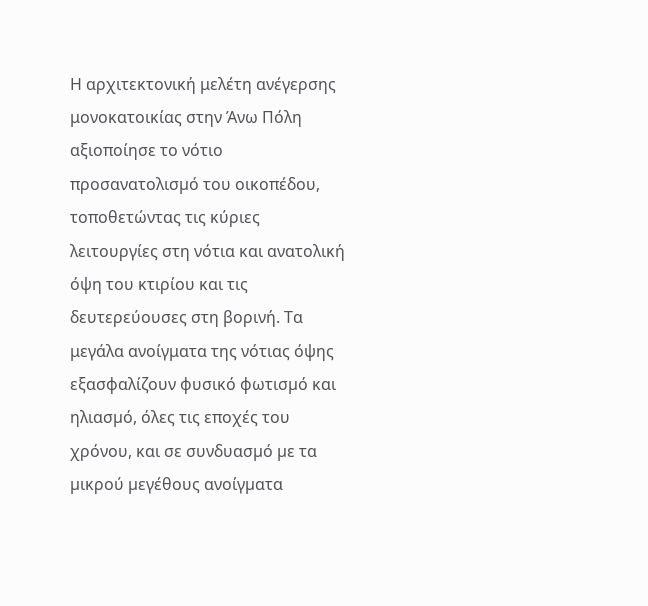Η αρχιτεκτονική μελέτη ανέγερσης μονοκατοικίας στην Άνω Πόλη αξιοποίησε το νότιο προσανατολισµό του οικοπέδου, τοποθετώντας τις κύριες λειτουργίες στη νότια και ανατολική όψη του κτιρίου και τις δευτερεύουσες στη βορινή. Τα μεγάλα ανοίγματα της νότιας όψης εξασφαλίζουν φυσικό φωτισµό και ηλιασµό, όλες τις εποχές του χρόνου, και σε συνδυασµό µε τα µικρού µεγέθους ανοίγµατα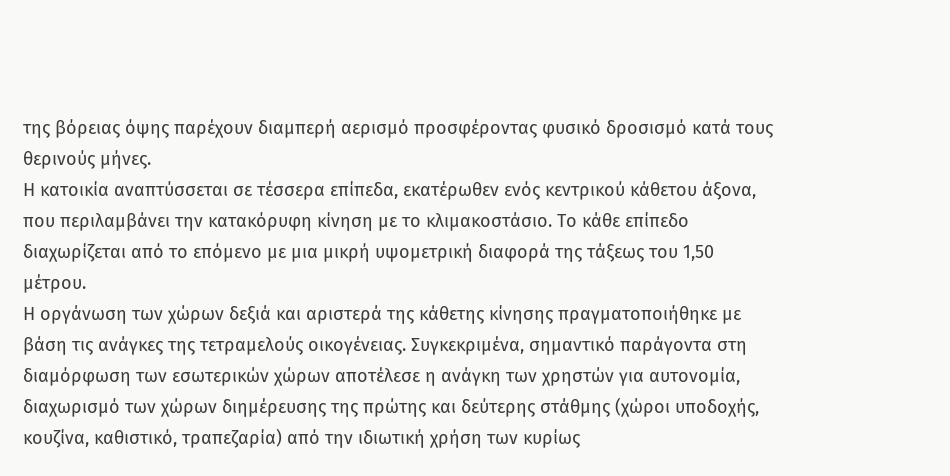της βόρειας όψης παρέχουν διαµπερή αερισµό προσφέροντας φυσικό δροσισµό κατά τους θερινούς µήνες.
Η κατοικία αναπτύσσεται σε τέσσερα επίπεδα, εκατέρωθεν ενός κεντρικού κάθετου άξονα, που περιλαμβάνει την κατακόρυφη κίνηση µε το κλιμακοστάσιο. Το κάθε επίπεδο διαχωρίζεται από το επόμενο με μια μικρή υψομετρική διαφορά της τάξεως του 1,50 μέτρου.
Η οργάνωση των χώρων δεξιά και αριστερά της κάθετης κίνησης πραγματοποιήθηκε µε βάση τις ανάγκες της τετραμελούς οικογένειας. Συγκεκριμένα, σημαντικό παράγοντα στη διαμόρφωση των εσωτερικών χώρων αποτέλεσε η ανάγκη των χρηστών για αυτονομία, διαχωρισµό των χώρων διημέρευσης της πρώτης και δεύτερης στάθµης (χώροι υποδοχής, κουζίνα, καθιστικό, τραπεζαρία) από την ιδιωτική χρήση των κυρίως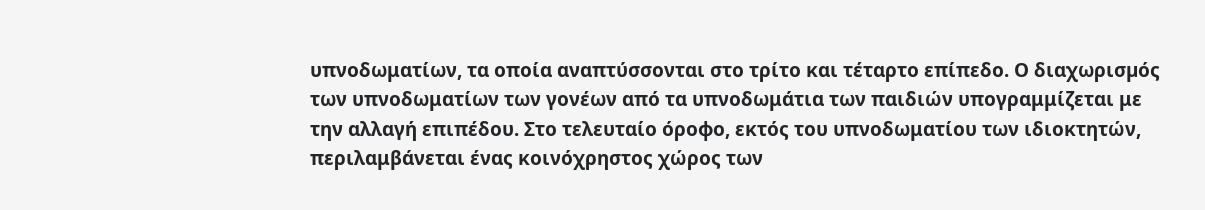υπνοδωματίων, τα οποία αναπτύσσονται στο τρίτο και τέταρτο επίπεδο. Ο διαχωρισµός των υπνοδωματίων των γονέων από τα υπνοδωμάτια των παιδιών υπογραμμίζεται με την αλλαγή επιπέδου. Στο τελευταίο όροφο, εκτός του υπνοδωματίου των ιδιοκτητών, περιλαμβάνεται ένας κοινόχρηστος χώρος των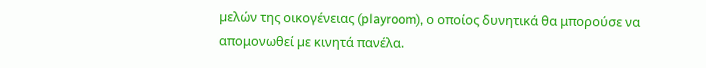µελών της οικογένειας (playroom), ο οποίος δυνητικά θα μπορούσε να απομονωθεί µε κινητά πανέλα.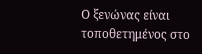Ο ξενώνας είναι τοποθετημένος στο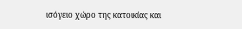ισόγειο χώρο της κατοικίας και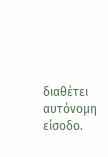διαθέτει αυτόνοµη είσοδο.